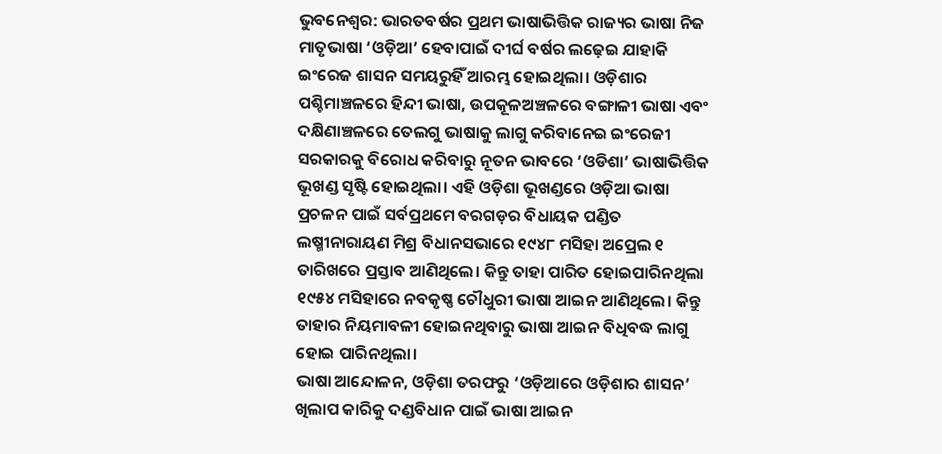ଭୁବନେଶ୍ୱର: ଭାରତବର୍ଷର ପ୍ରଥମ ଭାଷାଭିତ୍ତିକ ରାଜ୍ୟର ଭାଷା ନିଜ ମାତୃଭାଷା ‘ଓଡ଼ିଆ’ ହେବାପାଇଁ ଦୀର୍ଘ ବର୍ଷର ଲଢ଼େଇ ଯାହାକି ଇଂରେଜ ଶାସନ ସମୟରୁହିଁ ଆରମ୍ଭ ହୋଇଥିଲା। ଓଡ଼ିଶାର ପଶ୍ଚିମାଞ୍ଚଳରେ ହିନ୍ଦୀ ଭାଷା, ଉପକୂଳଅଞ୍ଚଳରେ ବଙ୍ଗାଳୀ ଭାଷା ଏବଂ ଦକ୍ଷିଣାଞ୍ଚଳରେ ତେଲଗୁ ଭାଷାକୁ ଲାଗୁ କରିବାନେଇ ଇଂରେଜୀ ସରକାରକୁ ବିରୋଧ କରିବାରୁ ନୂତନ ଭାବରେ ‘ଓଡିଶା’ ଭାଷାଭିତ୍ତିକ ଭୂଖଣ୍ଡ ସୃଷ୍ଟି ହୋଇଥିଲା। ଏହି ଓଡ଼ିଶା ଭୂଖଣ୍ଡରେ ଓଡ଼ିଆ ଭାଷା ପ୍ରଚଳନ ପାଇଁ ସର୍ବପ୍ରଥମେ ବରଗଡ଼ର ବିଧାୟକ ପଣ୍ଡିତ ଲଷ୍ମୀନାରାୟଣ ମିଶ୍ର ବିଧାନସଭାରେ ୧୯୪୮ ମସିହା ଅପ୍ରେଲ ୧ ତାରିଖରେ ପ୍ରସ୍ତାବ ଆଣିଥିଲେ। କିନ୍ତୁ ତାହା ପାରିତ ହୋଇପାରିନଥିଲା ୧୯୫୪ ମସିହାରେ ନବକୃଷ୍ଣ ଚୌଧୁରୀ ଭାଷା ଆଇନ ଆଣିଥିଲେ। କିନ୍ତୁ ତାହାର ନିୟମାବଳୀ ହୋଇନଥିବାରୁ ଭାଷା ଆଇନ ବିଧିବଦ୍ଧ ଲାଗୁ ହୋଇ ପାରିନଥିଲା।
ଭାଷା ଆନ୍ଦୋଳନ, ଓଡ଼ିଶା ତରଫରୁ ‘ଓଡ଼ିଆରେ ଓଡ଼ିଶାର ଶାସନ’ ଖିଲାପ କାରିକୁ ଦଣ୍ଡବିଧାନ ପାଇଁ ଭାଷା ଆଇନ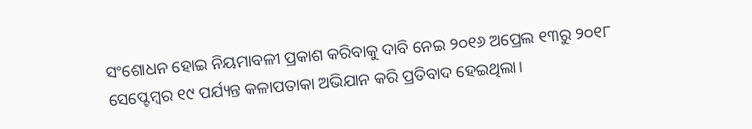ସଂଶୋଧନ ହୋଇ ନିୟମାବଳୀ ପ୍ରକାଶ କରିବାକୁ ଦାବି ନେଇ ୨୦୧୬ ଅପ୍ରେଲ ୧୩ରୁ ୨୦୧୮ ସେପ୍ଟେମ୍ବର ୧୯ ପର୍ଯ୍ୟନ୍ତ କଳାପତାକା ଅଭିଯାନ କରି ପ୍ରତିବାଦ ହେଇଥିଲା।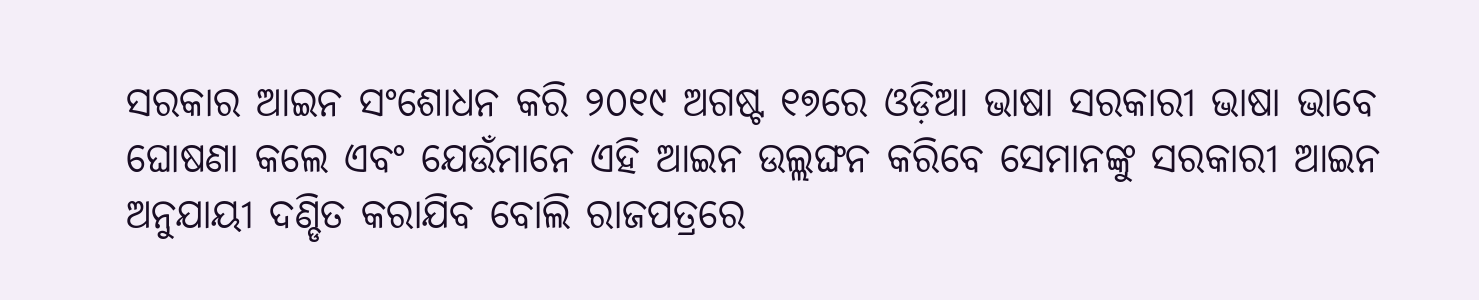ସରକାର ଆଇନ ସଂଶୋଧନ କରି ୨୦୧୯ ଅଗଷ୍ଟ ୧୭ରେ ଓଡ଼ିଆ ଭାଷା ସରକାରୀ ଭାଷା ଭାବେ ଘୋଷଣା କଲେ ଏବଂ ଯେଉଁମାନେ ଏହି ଆଇନ ଉଲ୍ଲଙ୍ଘନ କରିବେ ସେମାନଙ୍କୁ ସରକାରୀ ଆଇନ ଅନୁଯାୟୀ ଦଣ୍ଡିତ କରାଯିବ ବୋଲି ରାଜପତ୍ରରେ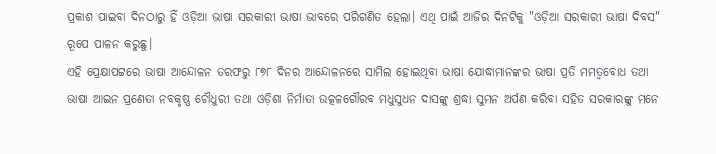ପ୍ରକାଶ ପାଇବା ଦିନଠାରୁ ହିଁ ଓଡ଼ିଆ ଭାଷା ସରକାରୀ ଭାଷା ଭାବରେ ପରିଗଣିତ ହେଲା। ଏଥି ପାଇଁ ଆଜିର ଦିନଟିକୁ "ଓଡ଼ିଆ ସରକାରୀ ଭାଷା ଦିବସ" ରୂପେ ପାଳନ କରୁଛୁ।
ଏହି ପ୍ରେକ୍ଷାପଟ୍ଟରେ ଭାଷା ଆନ୍ଦୋଳନ ତରଫରୁ ୮୭୮ ଦିନର ଆନ୍ଦୋଳନରେ ସାମିଲ ହୋଇଥିବା ଭାଷା ଯୋଦ୍ଧାମାନଙ୍କର ଭାଷା ପ୍ରତି ମମତ୍ୱବୋଧ ତଥା ଭାଷା ଆଇନ ପ୍ରଣେତା ନବକୃଷ୍ଣ ଚୌଧୁରୀ ତଥା ଓଡ଼ିଶା ନିର୍ମାତା ଉତ୍କଳଗୌରବ ମଧୁସୁଧନ ଦାସଙ୍କୁ ଶ୍ରଦ୍ଧା ସୁମନ ଅର୍ପଣ କରିବା ସହିତ ସରକାରଙ୍କୁ ମନେ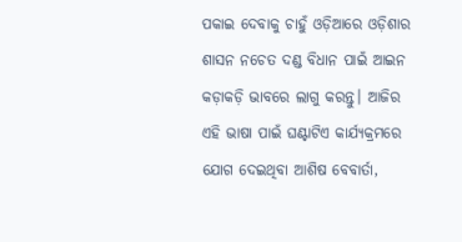ପକାଇ ଦେବାକୁ ଚାହୁଁ ଓଡ଼ିଆରେ ଓଡ଼ିଶାର ଶାସନ ନଚେତ ଦଣ୍ଡ ବିଧାନ ପାଇଁ ଆଇନ କଡ଼ାକଡ଼ି ଭାବରେ ଲାଗୁ କରନ୍ତୁ। ଆଜିର ଏହି ଭାଷା ପାଇଁ ଘଣ୍ଟାଟିଏ କାର୍ଯ୍ୟକ୍ରମରେ ଯୋଗ ଦେଇଥିବା ଆଶିଷ ବେବାର୍ତା,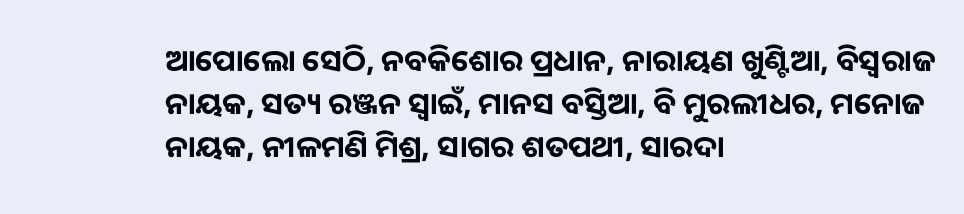ଆପୋଲୋ ସେଠି, ନବକିଶୋର ପ୍ରଧାନ, ନାରାୟଣ ଖୁଣ୍ଟିଆ, ବିସ୍ବରାଜ ନାୟକ, ସତ୍ୟ ରଞ୍ଜନ ସ୍ୱାଇଁ, ମାନସ ବସ୍ତିଆ, ବି ମୁରଲୀଧର, ମନୋଜ ନାୟକ, ନୀଳମଣି ମିଶ୍ର, ସାଗର ଶତପଥୀ, ସାରଦା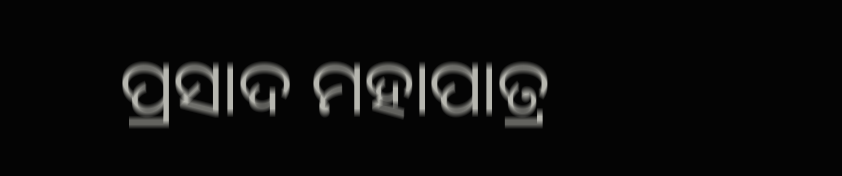ପ୍ରସାଦ ମହାପାତ୍ର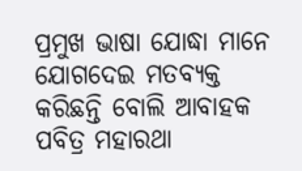ପ୍ରମୁଖ ଭାଷା ଯୋଦ୍ଧା ମାନେ ଯୋଗଦେଇ ମତବ୍ୟକ୍ତ କରିଛନ୍ତି ବୋଲି ଆବାହକ ପବିତ୍ର ମହାରଥା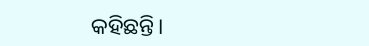କହିଛନ୍ତି।